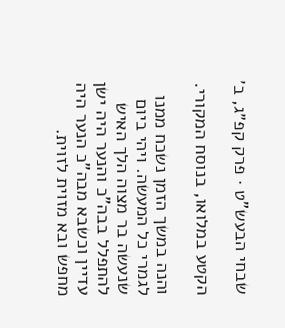שבחי הבעש"ט · פרק קפ״ג, ב׳

הקטע במלואו, בנוסח המקורי.

והנה במשך הזמן נשכח ממנו לגמרי כל המעשה. ויהי ביום שנעשה בר מצוה הלך האיש להתפלל בבה"כ והנער היה ישן עדיין וכשבא מבה"כ הנער היה מחפש ובא מזוית לזוית.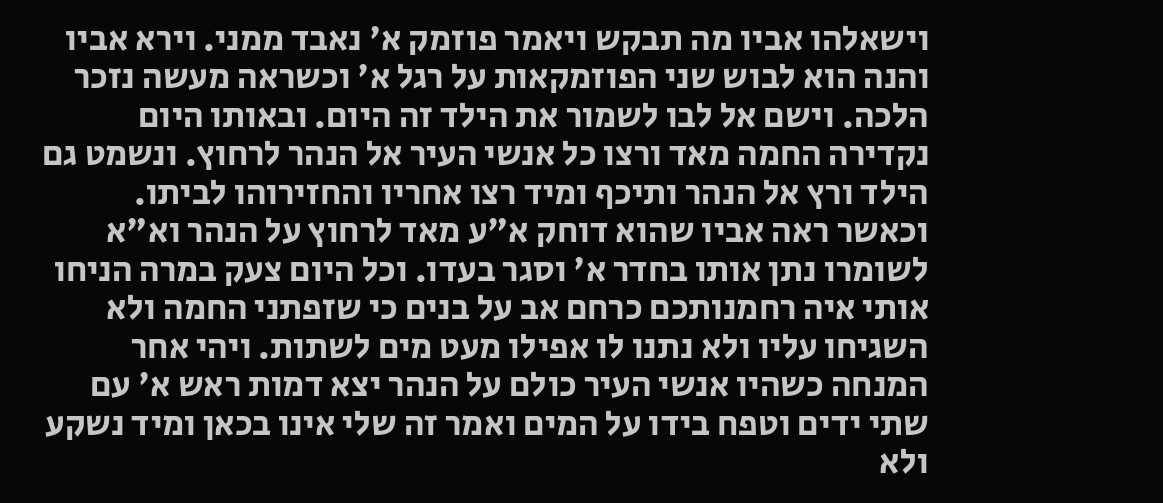וישאלהו אביו מה תבקש ויאמר פוזמק א' נאבד ממני. וירא אביו והנה הוא לבוש שני הפוזמקאות על רגל א' וכשראה מעשה נזכר הלכה. וישם אל לבו לשמור את הילד זה היום. ובאותו היום נקדירה החמה מאד ורצו כל אנשי העיר אל הנהר לרחוץ. ונשמט גם הילד ורץ אל הנהר ותיכף ומיד רצו אחריו והחזירוהו לביתו. וכאשר ראה אביו שהוא דוחק א"ע מאד לרחוץ על הנהר וא"א לשומרו נתן אותו בחדר א' וסגר בעדו. וכל היום צעק במרה הניחו אותי איה רחמנותכם כרחם אב על בנים כי שזפתני החמה ולא השגיחו עליו ולא נתנו לו אפילו מעט מים לשתות. ויהי אחר המנחה כשהיו אנשי העיר כולם על הנהר יצא דמות ראש א' עם שתי ידים וטפח בידו על המים ואמר זה שלי אינו בכאן ומיד נשקע ולא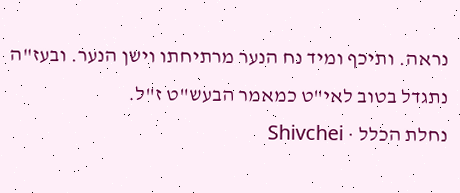נראה. ותיכף ומיד נח הנער מרתיחתו וישן הנער. ובעז"ה נתגדל בטוב לאי"ט כמאמר הבעש"ט ז"ל.
נחלת הכלל · Shivchei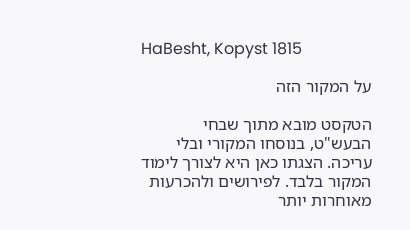HaBesht, Kopyst 1815

על המקור הזה

הטקסט מובא מתוך שבחי הבעש"ט, בנוסחו המקורי ובלי עריכה. הצגתו כאן היא לצורך לימוד המקור בלבד. לפירושים ולהכרעות מאוחרות יותר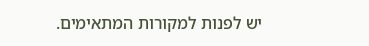יש לפנות למקורות המתאימים.